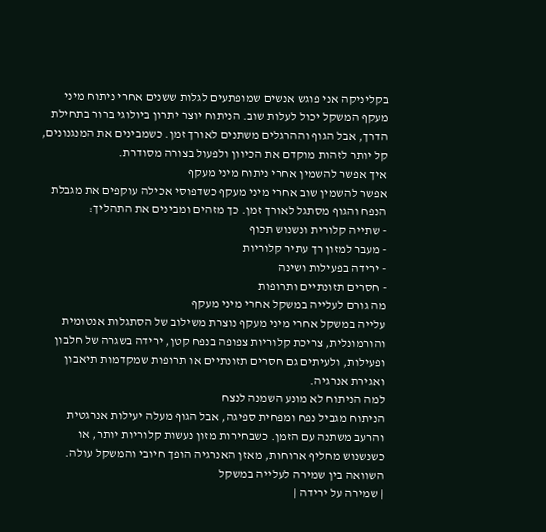בקליניקה אני פוגש אנשים שמופתעים לגלות ששנים אחרי ניתוח מיני מעקף המשקל יכול לעלות שוב. הניתוח יוצר יתרון ביולוגי ברור בתחילת הדרך, אבל הגוף וההרגלים משתנים לאורך זמן. כשמבינים את המנגנונים, קל יותר לזהות מוקדם את הכיוון ולפעול בצורה מסודרת.
איך אפשר להשמין אחרי ניתוח מיני מעקף
אפשר להשמין שוב אחרי מיני מעקף כשדפוסי אכילה עוקפים את מגבלת הנפח והגוף מסתגל לאורך זמן. כך מזהים ומבינים את התהליך:
- שתייה קלורית ונשנוש תכוף
- מעבר למזון רך עתיר קלוריות
- ירידה בפעילות ושינה
- חסרים תזונתיים ותרופות
מה גורם לעלייה במשקל אחרי מיני מעקף
עלייה במשקל אחרי מיני מעקף נוצרת משילוב של הסתגלות אנטומית והורמונלית, צריכת קלוריות צפופה בנפח קטן, ירידה בשגרה של חלבון ופעילות, ולעיתים גם חסרים תזונתיים או תרופות שמקדמות תיאבון ואגירת אנרגיה.
למה הניתוח לא מונע השמנה לנצח
הניתוח מגביל נפח ומפחית ספיגה, אבל הגוף מעלה יעילות אנרגטית והרעב משתנה עם הזמן. כשבחירות מזון נעשות קלוריות יותר, או כשנשנוש מחליף ארוחות, מאזן האנרגיה הופך חיובי והמשקל עולה.
השוואה בין שמירה לעלייה במשקל
| שמירה על ירידה |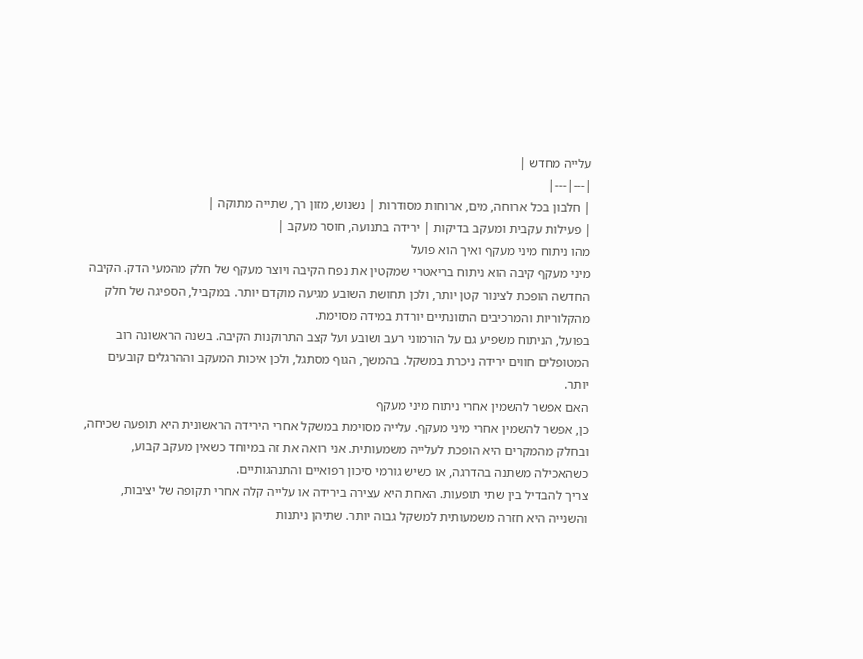עלייה מחדש |
|---|---|
| חלבון בכל ארוחה, מים, ארוחות מסודרות | נשנוש, מזון רך, שתייה מתוקה |
| פעילות עקבית ומעקב בדיקות | ירידה בתנועה, חוסר מעקב |
מהו ניתוח מיני מעקף ואיך הוא פועל
מיני מעקף קיבה הוא ניתוח בריאטרי שמקטין את נפח הקיבה ויוצר מעקף של חלק מהמעי הדק. הקיבה החדשה הופכת לצינור קטן יותר, ולכן תחושת השובע מגיעה מוקדם יותר. במקביל, הספיגה של חלק מהקלוריות והמרכיבים התזונתיים יורדת במידה מסוימת.
בפועל, הניתוח משפיע גם על הורמוני רעב ושובע ועל קצב התרוקנות הקיבה. בשנה הראשונה רוב המטופלים חווים ירידה ניכרת במשקל. בהמשך, הגוף מסתגל, ולכן איכות המעקב וההרגלים קובעים יותר.
האם אפשר להשמין אחרי ניתוח מיני מעקף
כן, אפשר להשמין אחרי מיני מעקף. עלייה מסוימת במשקל אחרי הירידה הראשונית היא תופעה שכיחה, ובחלק מהמקרים היא הופכת לעלייה משמעותית. אני רואה את זה במיוחד כשאין מעקב קבוע, כשהאכילה משתנה בהדרגה, או כשיש גורמי סיכון רפואיים והתנהגותיים.
צריך להבדיל בין שתי תופעות. האחת היא עצירה בירידה או עלייה קלה אחרי תקופה של יציבות, והשנייה היא חזרה משמעותית למשקל גבוה יותר. שתיהן ניתנות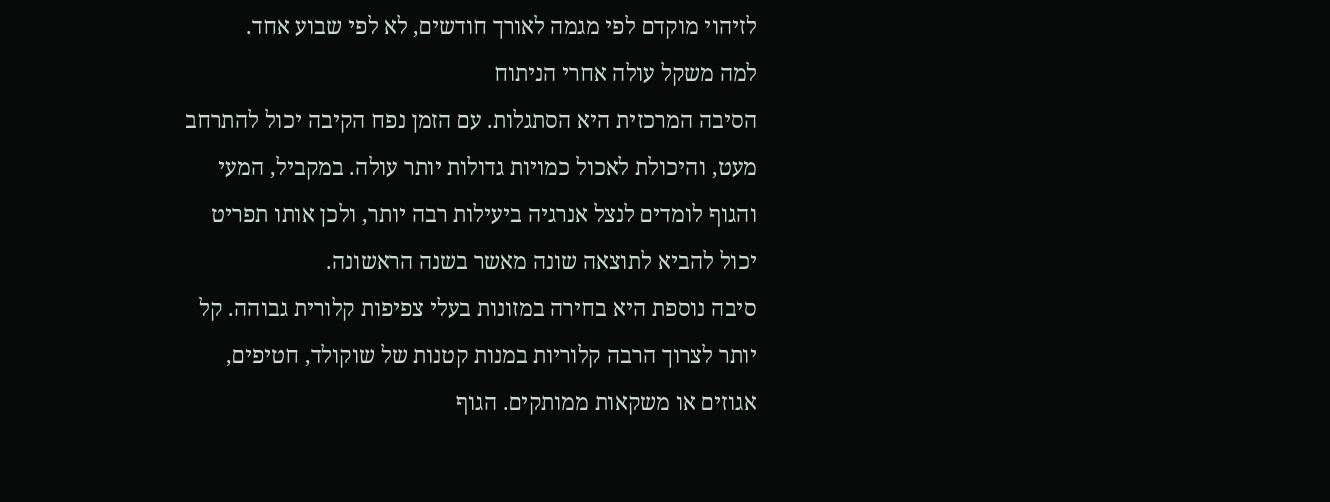לזיהוי מוקדם לפי מגמה לאורך חודשים, לא לפי שבוע אחד.
למה משקל עולה אחרי הניתוח
הסיבה המרכזית היא הסתגלות. עם הזמן נפח הקיבה יכול להתרחב מעט, והיכולת לאכול כמויות גדולות יותר עולה. במקביל, המעי והגוף לומדים לנצל אנרגיה ביעילות רבה יותר, ולכן אותו תפריט יכול להביא לתוצאה שונה מאשר בשנה הראשונה.
סיבה נוספת היא בחירה במזונות בעלי צפיפות קלורית גבוהה. קל יותר לצרוך הרבה קלוריות במנות קטנות של שוקולד, חטיפים, אגוזים או משקאות ממותקים. הגוף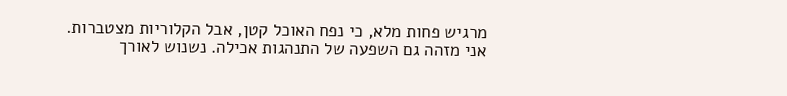מרגיש פחות מלא, כי נפח האוכל קטן, אבל הקלוריות מצטברות.
אני מזהה גם השפעה של התנהגות אכילה. נשנוש לאורך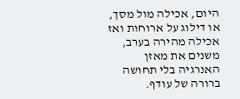היום, אכילה מול מסך, או דילוג על ארוחות ואז אכילה מהירה בערב, משנים את מאזן האנרגיה בלי תחושה ברורה של עודף.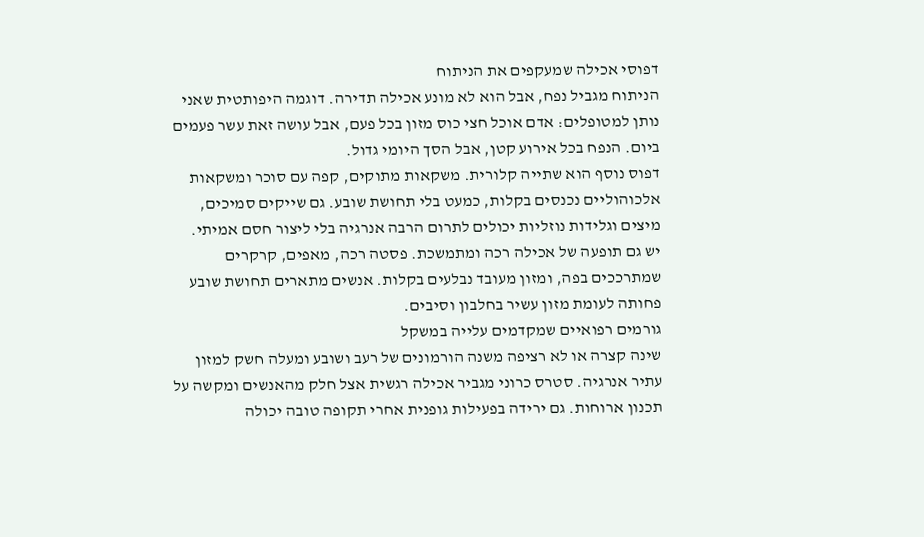דפוסי אכילה שמעקפים את הניתוח
הניתוח מגביל נפח, אבל הוא לא מונע אכילה תדירה. דוגמה היפותטית שאני נותן למטופלים: אדם אוכל חצי כוס מזון בכל פעם, אבל עושה זאת עשר פעמים ביום. הנפח בכל אירוע קטן, אבל הסך היומי גדול.
דפוס נוסף הוא שתייה קלורית. משקאות מתוקים, קפה עם סוכר ומשקאות אלכוהוליים נכנסים בקלות, כמעט בלי תחושת שובע. גם שייקים סמיכים, מיצים וגלידות נוזליות יכולים לתרום הרבה אנרגיה בלי ליצור חסם אמיתי.
יש גם תופעה של אכילה רכה ומתמשכת. פסטה רכה, מאפים, קרקרים שמתרככים בפה, ומזון מעובד נבלעים בקלות. אנשים מתארים תחושת שובע פחותה לעומת מזון עשיר בחלבון וסיבים.
גורמים רפואיים שמקדמים עלייה במשקל
שינה קצרה או לא רציפה משנה הורמונים של רעב ושובע ומעלה חשק למזון עתיר אנרגיה. סטרס כרוני מגביר אכילה רגשית אצל חלק מהאנשים ומקשה על תכנון ארוחות. גם ירידה בפעילות גופנית אחרי תקופה טובה יכולה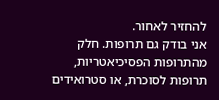להחזיר לאחור.
אני בודק גם תרופות. חלק מהתרופות הפסיכיאטריות, תרופות לסוכרת, או סטרואידים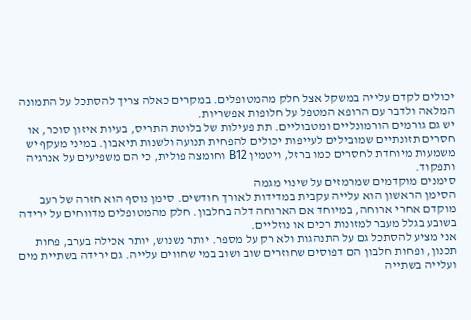יכולים לקדם עלייה במשקל אצל חלק מהמטופלים. במקרים כאלה צריך להסתכל על התמונה המלאה ולדבר עם הרופא המטפל על חלופות אפשריות.
יש גם גורמים הורמונליים ומטבוליים. תת פעילות של בלוטת התריס, בעיות איזון סוכר, או חסרים תזונתיים שמובילים לעייפות יכולים להפחית תנועה ולשנות תיאבון. במיני מעקף יש משמעות מיוחדת לחסרים כמו ברזל, ויטמין B12 וחומצה פולית, כי הם משפיעים על אנרגיה ותפקוד.
סימנים מוקדמים שמרמזים על שינוי מגמה
הסימן הראשון הוא עלייה עקבית במדידות לאורך חודשים. סימן נוסף הוא חזרה של רעב מוקדם אחרי ארוחה, במיוחד אם הארוחה דלה בחלבון. חלק מהמטופלים מדווחים על ירידה בשובע בגלל מעבר למזונות רכים או נוזליים.
אני מציע להסתכל גם על התנהגות ולא רק על מספר. יותר נשנוש, יותר אכילה בערב, פחות תכנון, ופחות חלבון הם דפוסים שחוזרים שוב ושוב במי שחווים עלייה. גם ירידה בשתיית מים ועלייה בשתייה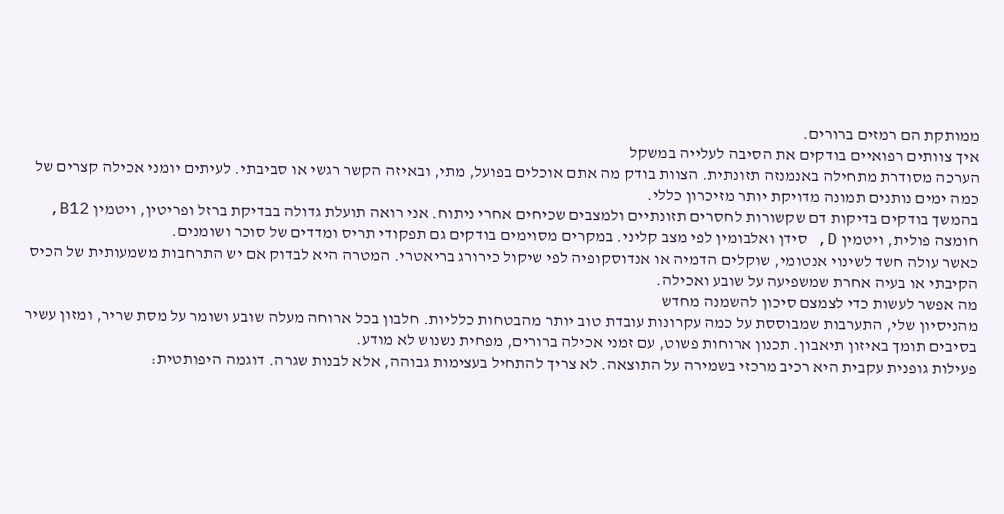ממותקת הם רמזים ברורים.
איך צוותים רפואיים בודקים את הסיבה לעלייה במשקל
הערכה מסודרת מתחילה באנמנזה תזונתית. הצוות בודק מה אתם אוכלים בפועל, מתי, ובאיזה הקשר רגשי או סביבתי. לעיתים יומני אכילה קצרים של כמה ימים נותנים תמונה מדויקת יותר מזיכרון כללי.
בהמשך בודקים בדיקות דם שקשורות לחסרים תזונתיים ולמצבים שכיחים אחרי ניתוח. אני רואה תועלת גדולה בבדיקת ברזל ופריטין, ויטמין B12, חומצה פולית, ויטמין D, סידן ואלבומין לפי מצב קליני. במקרים מסוימים בודקים גם תפקודי תריס ומדדים של סוכר ושומנים.
כאשר עולה חשד לשינוי אנטומי, שוקלים הדמיה או אנדוסקופיה לפי שיקול כירורג בריאטרי. המטרה היא לבדוק אם יש התרחבות משמעותית של הכיס הקיבתי או בעיה אחרת שמשפיעה על שובע ואכילה.
מה אפשר לעשות כדי לצמצם סיכון להשמנה מחדש
מהניסיון שלי, התערבות שמבוססת על כמה עקרונות עובדת טוב יותר מהבטחות כלליות. חלבון בכל ארוחה מעלה שובע ושומר על מסת שריר, ומזון עשיר בסיבים תומך באיזון תיאבון. תכנון ארוחות פשוט, עם זמני אכילה ברורים, מפחית נשנוש לא מודע.
פעילות גופנית עקבית היא רכיב מרכזי בשמירה על התוצאה. לא צריך להתחיל בעצימות גבוהה, אלא לבנות שגרה. דוגמה היפותטית: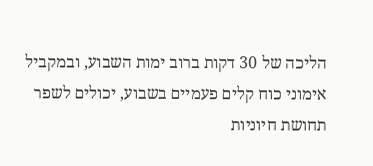הליכה של 30 דקות ברוב ימות השבוע, ובמקביל אימוני כוח קלים פעמיים בשבוע, יכולים לשפר תחושת חיוניות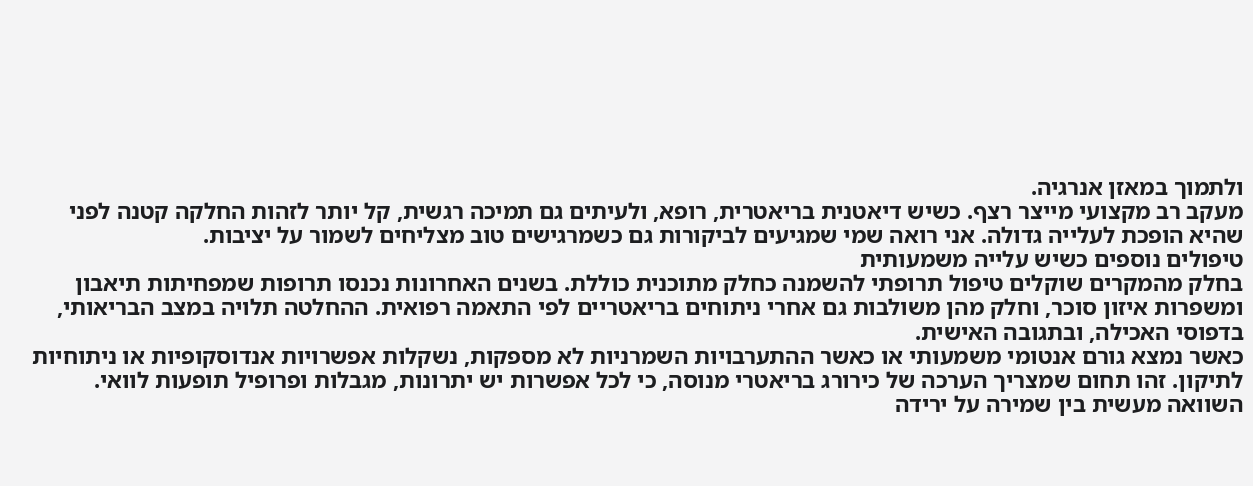ולתמוך במאזן אנרגיה.
מעקב רב מקצועי מייצר רצף. כשיש דיאטנית בריאטרית, רופא, ולעיתים גם תמיכה רגשית, קל יותר לזהות החלקה קטנה לפני שהיא הופכת לעלייה גדולה. אני רואה שמי שמגיעים לביקורות גם כשמרגישים טוב מצליחים לשמור על יציבות.
טיפולים נוספים כשיש עלייה משמעותית
בחלק מהמקרים שוקלים טיפול תרופתי להשמנה כחלק מתוכנית כוללת. בשנים האחרונות נכנסו תרופות שמפחיתות תיאבון ומשפרות איזון סוכר, וחלק מהן משולבות גם אחרי ניתוחים בריאטריים לפי התאמה רפואית. ההחלטה תלויה במצב הבריאותי, בדפוסי האכילה, ובתגובה האישית.
כאשר נמצא גורם אנטומי משמעותי או כאשר ההתערבויות השמרניות לא מספקות, נשקלות אפשרויות אנדוסקופיות או ניתוחיות לתיקון. זהו תחום שמצריך הערכה של כירורג בריאטרי מנוסה, כי לכל אפשרות יש יתרונות, מגבלות ופרופיל תופעות לוואי.
השוואה מעשית בין שמירה על ירידה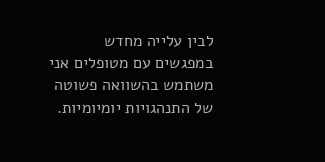לבין עלייה מחדש
במפגשים עם מטופלים אני משתמש בהשוואה פשוטה של התנהגויות יומיומיות.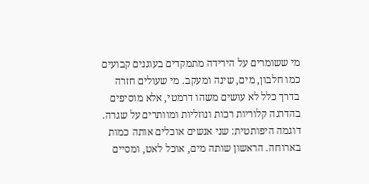מי ששומרים על הירידה מתמקדים בעוגנים קבועים כמו חלבון, מים, שינה ומעקב. מי שעולים חזרה בדרך כלל לא עושים משהו דרמטי, אלא מוסיפים בהדרגה קלוריות רכות ונוזליות ומוותרים על שגרה.
דוגמה היפותטית: שני אנשים אוכלים אותה כמות בארוחה. הראשון שותה מים, אוכל לאט, ומסיים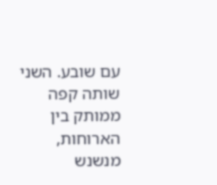עם שובע. השני שותה קפה ממותק בין הארוחות, מנשנש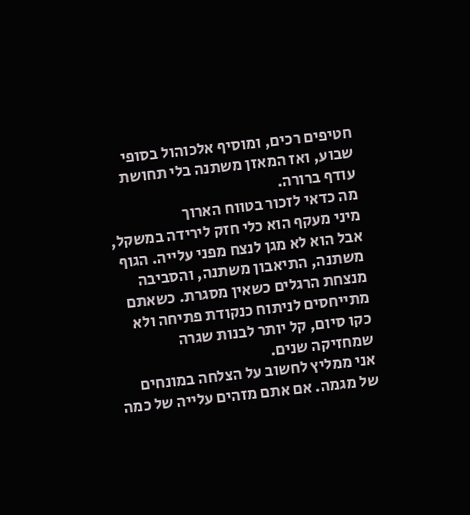חטיפים רכים, ומוסיף אלכוהול בסופי שבוע, ואז המאזן משתנה בלי תחושת עודף ברורה.
מה כדאי לזכור בטווח הארוך
מיני מעקף הוא כלי חזק לירידה במשקל, אבל הוא לא מגן לנצח מפני עלייה. הגוף משתנה, התיאבון משתנה, והסביבה מנצחת הרגלים כשאין מסגרת. כשאתם מתייחסים לניתוח כנקודת פתיחה ולא כקו סיום, קל יותר לבנות שגרה שמחזיקה שנים.
אני ממליץ לחשוב על הצלחה במונחים של מגמה. אם אתם מזהים עלייה של כמה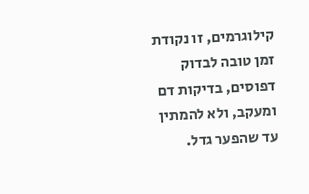קילוגרמים, זו נקודת זמן טובה לבדוק דפוסים, בדיקות דם ומעקב, ולא להמתין עד שהפער גדל.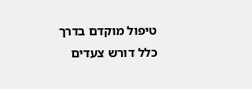טיפול מוקדם בדרך כלל דורש צעדים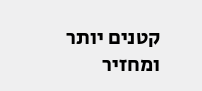קטנים יותר ומחזיר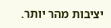יציבות מהר יותר.